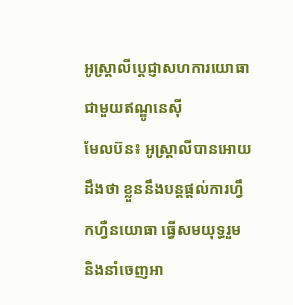អូស្ត្រាលីប្តេជ្ញាសហការយោធាជាមួយឥណ្ឌូនេស៊ី
មែលប៊ន៖ អូស្ត្រាលីបានអោយដឹងថា ខ្លួននឹងបន្តផ្តល់ការហ្វឹកហ្វឺនយោធា ធ្វើសមយុទ្ធរួម និងនាំចេញអា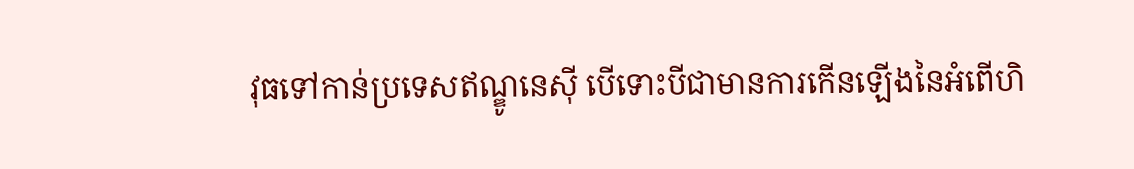វុធទៅកាន់ប្រទេសឥណ្ឌូនេស៊ី បើទោះបីជាមានការកើនឡើងនៃអំពើហិ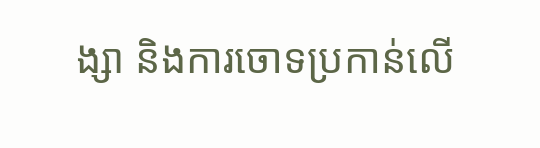ង្សា និងការចោទប្រកាន់លើ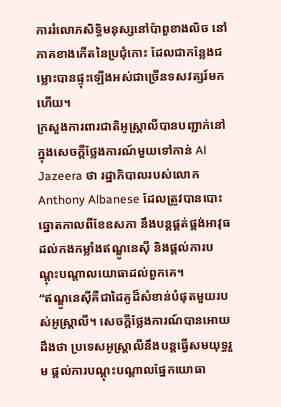ការរំលោភសិទ្ធិមនុស្សនៅប៉ាពួខាងលិច នៅភាគខាងកើតនៃប្រជុំកោះ ដែលជាកន្លែងជម្លោះបានផ្ទុះឡើងអស់ជាច្រើនទសវត្សរ៍មកហើយ។
ក្រសួងការពារជាតិអូស្ត្រាលីបានបញ្ជាក់នៅក្នុងសេចក្តីថ្លែងការណ៍មួយទៅកាន់ Al Jazeera ថា រដ្ឋាភិបាលរបស់លោក Anthony Albanese ដែលត្រូវបានបោះឆ្នោតកាលពីខែឧសភា នឹងបន្តផ្គត់ផ្គង់អាវុធដល់កងកម្លាំងឥណ្ឌូនេស៊ី និងផ្តល់ការបណ្តុះបណ្តាលយោធាដល់ពួកគេ។
“ឥណ្ឌូនេស៊ីគឺជាដៃគូដ៏សំខាន់បំផុតមួយរបស់អូស្ត្រាលី។ សេចក្តីថ្លែងការណ៍បានអោយដឹងថា ប្រទេសអូស្ត្រាលីនឹងបន្តធ្វើសមយុទ្ធរួម ផ្តល់ការបណ្តុះបណ្តាលផ្នែកយោធា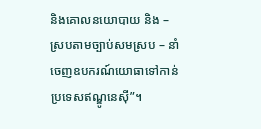និងគោលនយោបាយ និង – ស្របតាមច្បាប់សមស្រប – នាំចេញឧបករណ៍យោធាទៅកាន់ប្រទេសឥណ្ឌូនេស៊ី”។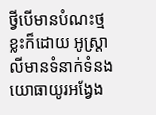ថ្វីបើមានបំណះថ្មខ្លះក៏ដោយ អូស្ត្រាលីមានទំនាក់ទំនងយោធាយូរអង្វែង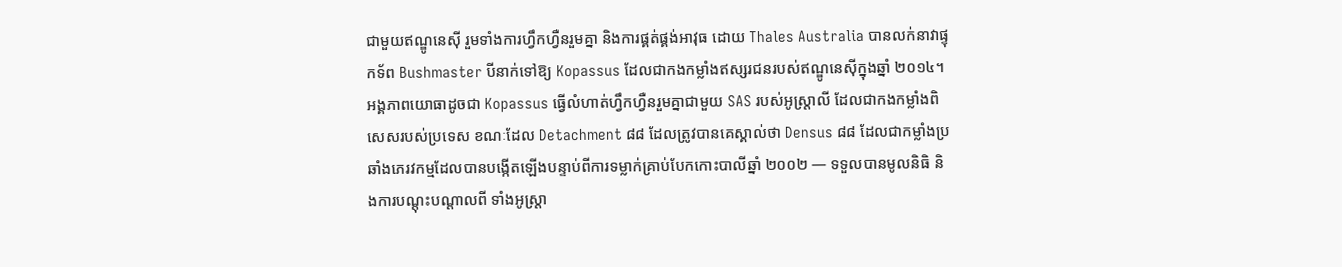ជាមួយឥណ្ឌូនេស៊ី រួមទាំងការហ្វឹកហ្វឺនរួមគ្នា និងការផ្គត់ផ្គង់អាវុធ ដោយ Thales Australia បានលក់នាវាផ្ទុកទ័ព Bushmaster បីនាក់ទៅឱ្យ Kopassus ដែលជាកងកម្លាំងឥស្សរជនរបស់ឥណ្ឌូនេស៊ីក្នុងឆ្នាំ ២០១៤។
អង្គភាពយោធាដូចជា Kopassus ធ្វើលំហាត់ហ្វឹកហ្វឺនរួមគ្នាជាមួយ SAS របស់អូស្ត្រាលី ដែលជាកងកម្លាំងពិសេសរបស់ប្រទេស ខណៈដែល Detachment ៨៨ ដែលត្រូវបានគេស្គាល់ថា Densus ៨៨ ដែលជាកម្លាំងប្រឆាំងភេរវកម្មដែលបានបង្កើតឡើងបន្ទាប់ពីការទម្លាក់គ្រាប់បែកកោះបាលីឆ្នាំ ២០០២ — ទទួលបានមូលនិធិ និងការបណ្តុះបណ្តាលពី ទាំងអូស្ត្រា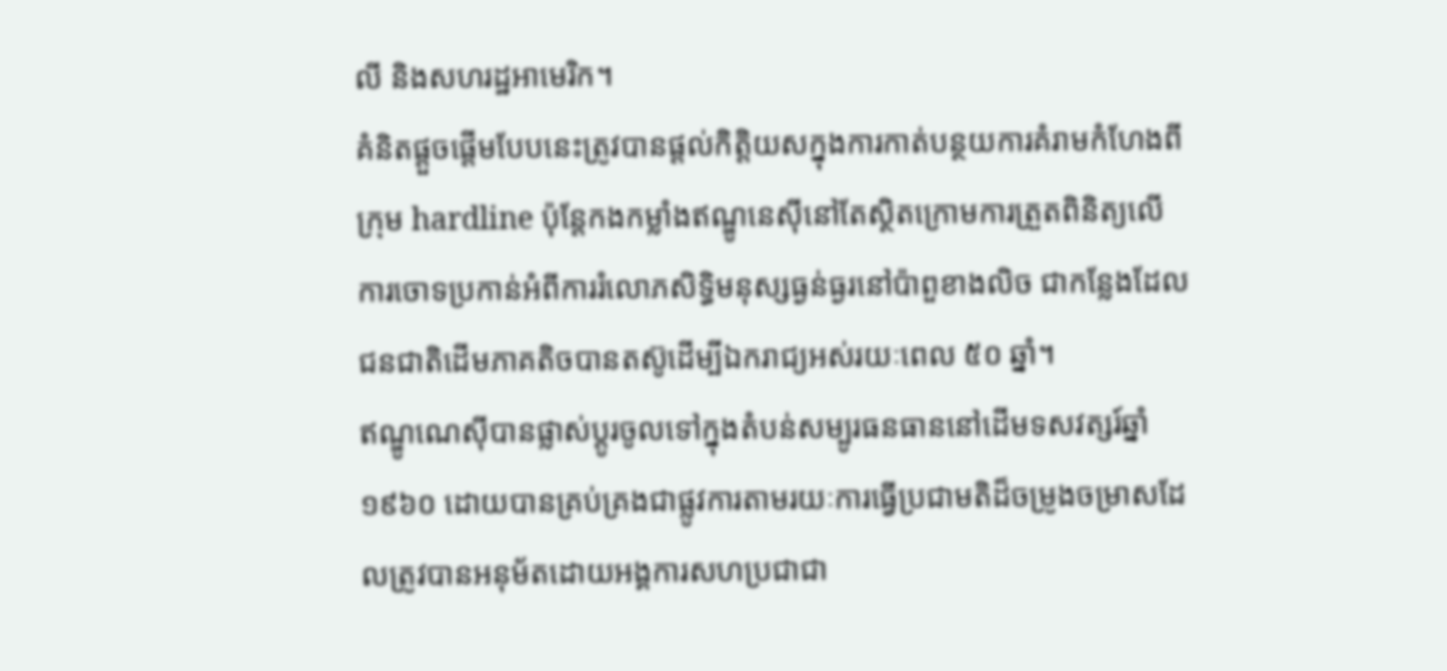លី និងសហរដ្ឋអាមេរិក។
គំនិតផ្តួចផ្តើមបែបនេះត្រូវបានផ្តល់កិត្តិយសក្នុងការកាត់បន្ថយការគំរាមកំហែងពីក្រុម hardline ប៉ុន្តែកងកម្លាំងឥណ្ឌូនេស៊ីនៅតែស្ថិតក្រោមការត្រួតពិនិត្យលើការចោទប្រកាន់អំពីការរំលោភសិទ្ធិមនុស្សធ្ងន់ធ្ងរនៅប៉ាពួខាងលិច ជាកន្លែងដែលជនជាតិដើមភាគតិចបានតស៊ូដើម្បីឯករាជ្យអស់រយៈពេល ៥០ ឆ្នាំ។
ឥណ្ឌូណេស៊ីបានផ្លាស់ប្តូរចូលទៅក្នុងតំបន់សម្បូរធនធាននៅដើមទសវត្សរ៍ឆ្នាំ ១៩៦០ ដោយបានគ្រប់គ្រងជាផ្លូវការតាមរយៈការធ្វើប្រជាមតិដ៏ចម្រូងចម្រាសដែលត្រូវបានអនុម័តដោយអង្គការសហប្រជាជា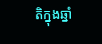តិក្នុងឆ្នាំ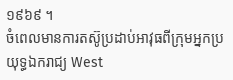១៩៦៩ ។
ចំពេលមានការតស៊ូប្រដាប់អាវុធពីក្រុមអ្នកប្រយុទ្ធឯករាជ្យ West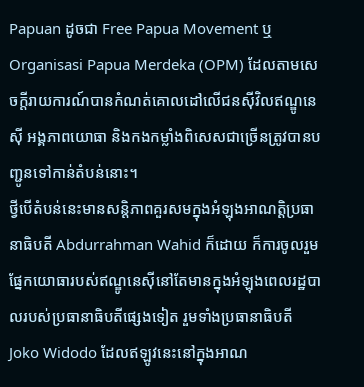Papuan ដូចជា Free Papua Movement ឬ Organisasi Papua Merdeka (OPM) ដែលតាមសេចក្តីរាយការណ៍បានកំណត់គោលដៅលើជនស៊ីវិលឥណ្ឌូនេស៊ី អង្គភាពយោធា និងកងកម្លាំងពិសេសជាច្រើនត្រូវបានបញ្ជូនទៅកាន់តំបន់នោះ។
ថ្វីបើតំបន់នេះមានសន្តិភាពគួរសមក្នុងអំឡុងអាណត្តិប្រធានាធិបតី Abdurrahman Wahid ក៏ដោយ ក៏ការចូលរួមផ្នែកយោធារបស់ឥណ្ឌូនេស៊ីនៅតែមានក្នុងអំឡុងពេលរដ្ឋបាលរបស់ប្រធានាធិបតីផ្សេងទៀត រួមទាំងប្រធានាធិបតី Joko Widodo ដែលឥឡូវនេះនៅក្នុងអាណ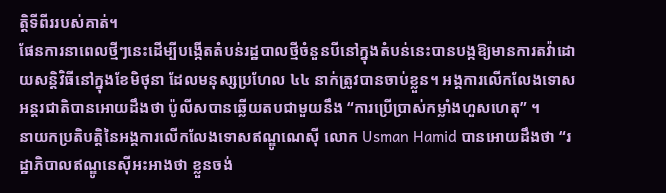ត្តិទីពីររបស់គាត់។
ផែនការនាពេលថ្មីៗនេះដើម្បីបង្កើតតំបន់រដ្ឋបាលថ្មីចំនួនបីនៅក្នុងតំបន់នេះបានបង្កឱ្យមានការតវ៉ាដោយសន្តិវិធីនៅក្នុងខែមិថុនា ដែលមនុស្សប្រហែល ៤៤ នាក់ត្រូវបានចាប់ខ្លួន។ អង្គការលើកលែងទោសអន្តរជាតិបានអោយដឹងថា ប៉ូលីសបានឆ្លើយតបជាមួយនឹង “ការប្រើប្រាស់កម្លាំងហួសហេតុ” ។
នាយកប្រតិបត្តិនៃអង្គការលើកលែងទោសឥណ្ឌូណេស៊ី លោក Usman Hamid បានអោយដឹងថា “រដ្ឋាភិបាលឥណ្ឌូនេស៊ីអះអាងថា ខ្លួនចង់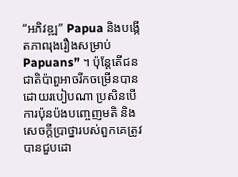“អភិវឌ្ឍ” Papua និងបង្កើតភាពរុងរឿងសម្រាប់ Papuans” ។ ប៉ុន្តែតើជនជាតិប៉ាពួអាចរីកចម្រើនបានដោយរបៀបណា ប្រសិនបើការប៉ុនប៉ងបញ្ចេញមតិ និងសេចក្តីប្រាថ្នារបស់ពួកគេត្រូវបានជួបដោ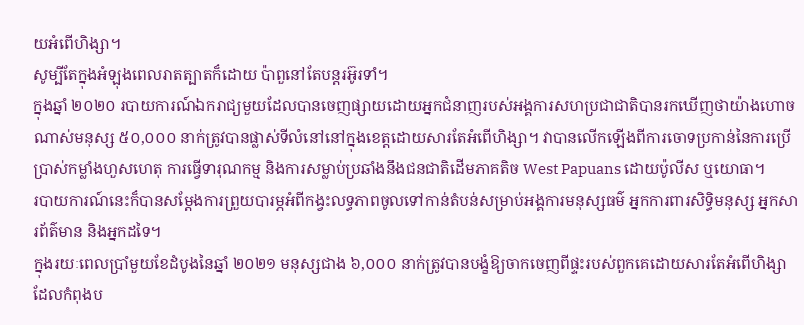យអំពើហិង្សា។
សូម្បីតែក្នុងអំឡុងពេលរាតត្បាតក៏ដោយ ប៉ាពួនៅតែបន្តរអ៊ូរទាំ។
ក្នុងឆ្នាំ ២០២០ របាយការណ៍ឯករាជ្យមួយដែលបានចេញផ្សាយដោយអ្នកជំនាញរបស់អង្គការសហប្រជាជាតិបានរកឃើញថាយ៉ាងហោចណាស់មនុស្ស ៥០,០០០ នាក់ត្រូវបានផ្លាស់ទីលំនៅនៅក្នុងខេត្តដោយសារតែអំពើហិង្សា។ វាបានលើកឡើងពីការចោទប្រកាន់នៃការប្រើប្រាស់កម្លាំងហួសហេតុ ការធ្វើទារុណកម្ម និងការសម្លាប់ប្រឆាំងនឹងជនជាតិដើមភាគតិច West Papuans ដោយប៉ូលីស ឬយោធា។
របាយការណ៍នេះក៏បានសម្តែងការព្រួយបារម្ភអំពីកង្វះលទ្ធភាពចូលទៅកាន់តំបន់សម្រាប់អង្គការមនុស្សធម៌ អ្នកការពារសិទ្ធិមនុស្ស អ្នកសារព័ត៌មាន និងអ្នកដទៃ។
ក្នុងរយៈពេលប្រាំមួយខែដំបូងនៃឆ្នាំ ២០២១ មនុស្សជាង ៦,០០០ នាក់ត្រូវបានបង្ខំឱ្យចាកចេញពីផ្ទះរបស់ពួកគេដោយសារតែអំពើហិង្សាដែលកំពុងប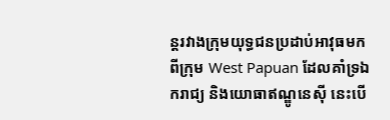ន្តរវាងក្រុមយុទ្ធជនប្រដាប់អាវុធមកពីក្រុម West Papuan ដែលគាំទ្រឯករាជ្យ និងយោធាឥណ្ឌូនេស៊ី នេះបើ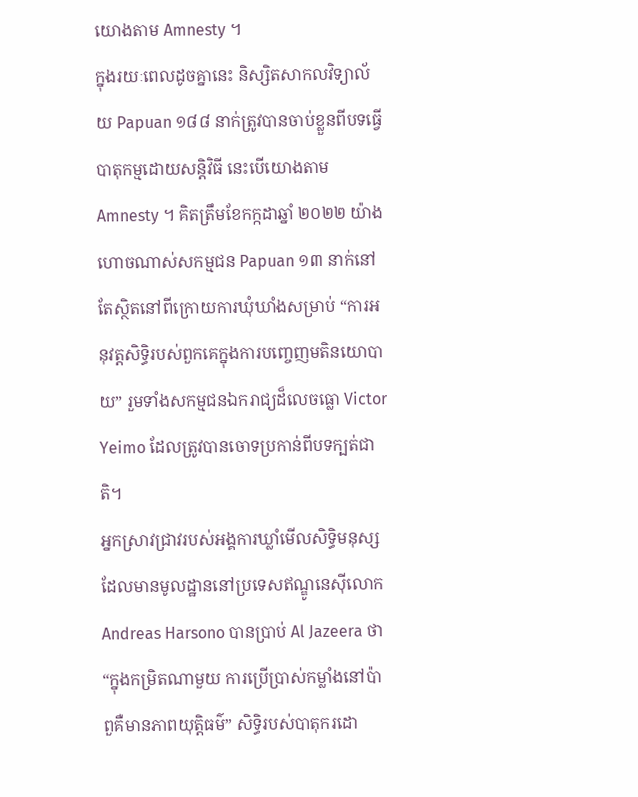យោងតាម Amnesty ។
ក្នុងរយៈពេលដូចគ្នានេះ និស្សិតសាកលវិទ្យាល័យ Papuan ១៨៨ នាក់ត្រូវបានចាប់ខ្លួនពីបទធ្វើបាតុកម្មដោយសន្តិវិធី នេះបើយោងតាម Amnesty ។ គិតត្រឹមខែកក្កដាឆ្នាំ ២០២២ យ៉ាងហោចណាស់សកម្មជន Papuan ១៣ នាក់នៅតែស្ថិតនៅពីក្រោយការឃុំឃាំងសម្រាប់ “ការអនុវត្តសិទ្ធិរបស់ពួកគេក្នុងការបញ្ចេញមតិនយោបាយ” រួមទាំងសកម្មជនឯករាជ្យដ៏លេចធ្លោ Victor Yeimo ដែលត្រូវបានចោទប្រកាន់ពីបទក្បត់ជាតិ។
អ្នកស្រាវជ្រាវរបស់អង្គការឃ្លាំមើលសិទ្ធិមនុស្សដែលមានមូលដ្ឋាននៅប្រទេសឥណ្ឌូនេស៊ីលោក Andreas Harsono បានប្រាប់ Al Jazeera ថា “ក្នុងកម្រិតណាមួយ ការប្រើប្រាស់កម្លាំងនៅប៉ាពួគឺមានភាពយុត្តិធម៌” សិទ្ធិរបស់បាតុករដោ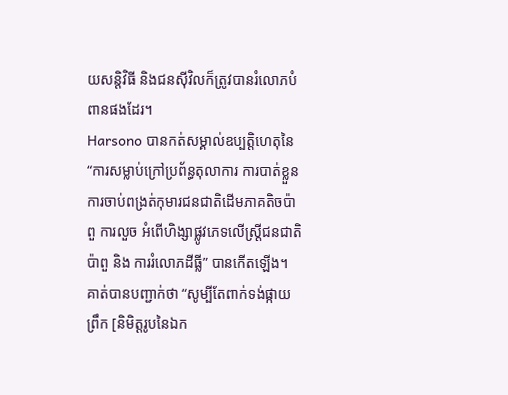យសន្តិវិធី និងជនស៊ីវិលក៏ត្រូវបានរំលោភបំពានផងដែរ។
Harsono បានកត់សម្គាល់ឧប្បត្តិហេតុនៃ “ការសម្លាប់ក្រៅប្រព័ន្ធតុលាការ ការបាត់ខ្លួន ការចាប់ពង្រត់កុមារជនជាតិដើមភាគតិចប៉ាពួ ការលួច អំពើហិង្សាផ្លូវភេទលើស្ត្រីជនជាតិប៉ាពួ និង ការរំលោភដីធ្លី” បានកើតឡើង។
គាត់បានបញ្ជាក់ថា “សូម្បីតែពាក់ទង់ផ្កាយព្រឹក [និមិត្តរូបនៃឯក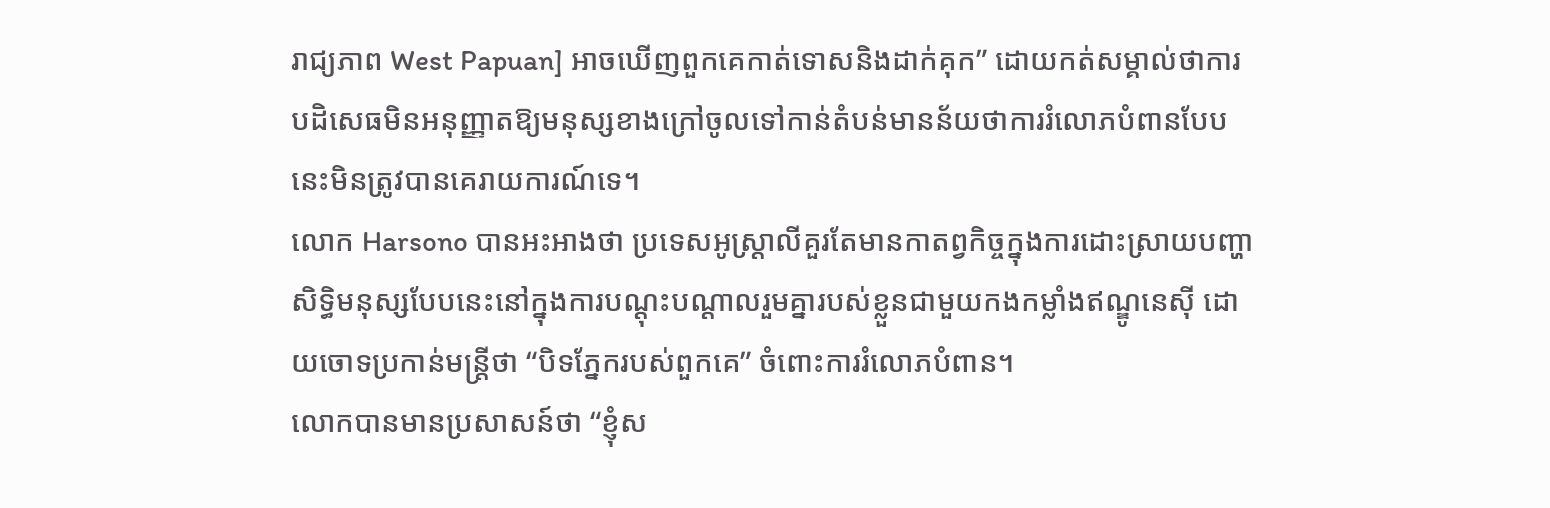រាជ្យភាព West Papuan] អាចឃើញពួកគេកាត់ទោសនិងដាក់គុក” ដោយកត់សម្គាល់ថាការបដិសេធមិនអនុញ្ញាតឱ្យមនុស្សខាងក្រៅចូលទៅកាន់តំបន់មានន័យថាការរំលោភបំពានបែបនេះមិនត្រូវបានគេរាយការណ៍ទេ។
លោក Harsono បានអះអាងថា ប្រទេសអូស្ត្រាលីគួរតែមានកាតព្វកិច្ចក្នុងការដោះស្រាយបញ្ហាសិទ្ធិមនុស្សបែបនេះនៅក្នុងការបណ្តុះបណ្តាលរួមគ្នារបស់ខ្លួនជាមួយកងកម្លាំងឥណ្ឌូនេស៊ី ដោយចោទប្រកាន់មន្ត្រីថា “បិទភ្នែករបស់ពួកគេ” ចំពោះការរំលោភបំពាន។
លោកបានមានប្រសាសន៍ថា “ខ្ញុំស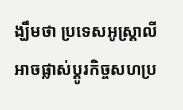ង្ឃឹមថា ប្រទេសអូស្ត្រាលីអាចផ្លាស់ប្តូរកិច្ចសហប្រ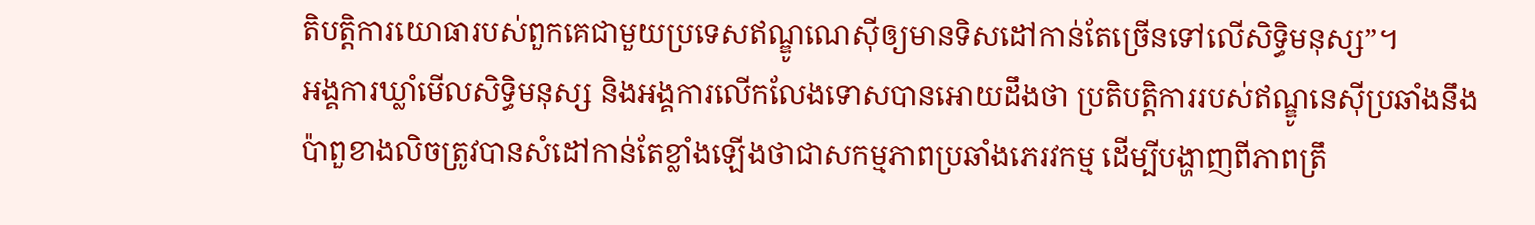តិបត្តិការយោធារបស់ពួកគេជាមួយប្រទេសឥណ្ឌូណេស៊ីឲ្យមានទិសដៅកាន់តែច្រើនទៅលើសិទ្ធិមនុស្ស”។
អង្គការឃ្លាំមើលសិទិ្ធមនុស្ស និងអង្គការលើកលែងទោសបានអោយដឹងថា ប្រតិបត្តិការរបស់ឥណ្ឌូនេស៊ីប្រឆាំងនឹងប៉ាពួខាងលិចត្រូវបានសំដៅកាន់តែខ្លាំងឡើងថាជាសកម្មភាពប្រឆាំងភេរវកម្ម ដើម្បីបង្ហាញពីភាពត្រឹ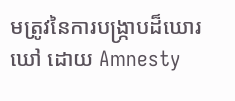មត្រូវនៃការបង្រ្កាបដ៏ឃោរឃៅ ដោយ Amnesty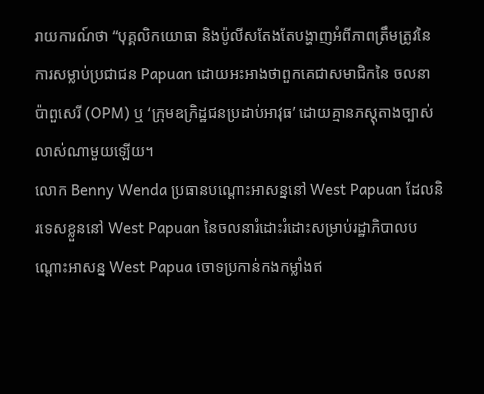រាយការណ៍ថា “បុគ្គលិកយោធា និងប៉ូលីសតែងតែបង្ហាញអំពីភាពត្រឹមត្រូវនៃការសម្លាប់ប្រជាជន Papuan ដោយអះអាងថាពួកគេជាសមាជិកនៃ ចលនាប៉ាពួសេរី (OPM) ឬ ‘ក្រុមឧក្រិដ្ឋជនប្រដាប់អាវុធ’ ដោយគ្មានភស្តុតាងច្បាស់លាស់ណាមួយឡើយ។
លោក Benny Wenda ប្រធានបណ្ដោះអាសន្ននៅ West Papuan ដែលនិរទេសខ្លួននៅ West Papuan នៃចលនារំដោះរំដោះសម្រាប់រដ្ឋាភិបាលបណ្តោះអាសន្ន West Papua ចោទប្រកាន់កងកម្លាំងឥ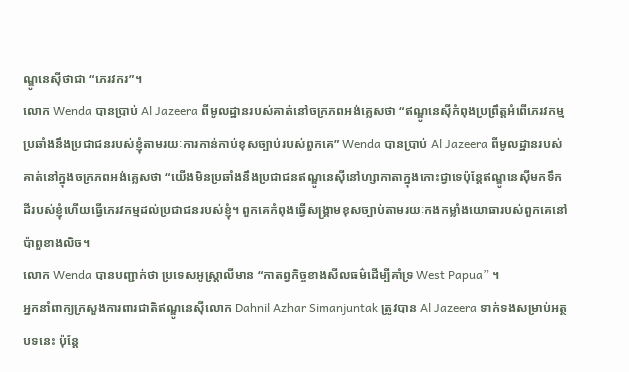ណ្ឌូនេស៊ីថាជា “ភេរវករ”។
លោក Wenda បានប្រាប់ Al Jazeera ពីមូលដ្ឋានរបស់គាត់នៅចក្រភពអង់គ្លេសថា “ឥណ្ឌូនេស៊ីកំពុងប្រព្រឹត្តអំពើភេរវកម្មប្រឆាំងនឹងប្រជាជនរបស់ខ្ញុំតាមរយៈការកាន់កាប់ខុសច្បាប់របស់ពួកគេ” Wenda បានប្រាប់ Al Jazeera ពីមូលដ្ឋានរបស់គាត់នៅក្នុងចក្រភពអង់គ្លេសថា “យើងមិនប្រឆាំងនឹងប្រជាជនឥណ្ឌូនេស៊ីនៅហ្សាកាតាក្នុងកោះជ្វាទេប៉ុន្តែឥណ្ឌូនេស៊ីមកទឹកដីរបស់ខ្ញុំហើយធ្វើភេរវកម្មដល់ប្រជាជនរបស់ខ្ញុំ។ ពួកគេកំពុងធ្វើសង្រ្គាមខុសច្បាប់តាមរយៈកងកម្លាំងយោធារបស់ពួកគេនៅប៉ាពួខាងលិច។
លោក Wenda បានបញ្ជាក់ថា ប្រទេសអូស្ត្រាលីមាន “កាតព្វកិច្ចខាងសីលធម៌ដើម្បីគាំទ្រ West Papua” ។
អ្នកនាំពាក្យក្រសួងការពារជាតិឥណ្ឌូនេស៊ីលោក Dahnil Azhar Simanjuntak ត្រូវបាន Al Jazeera ទាក់ទងសម្រាប់អត្ថបទនេះ ប៉ុន្តែ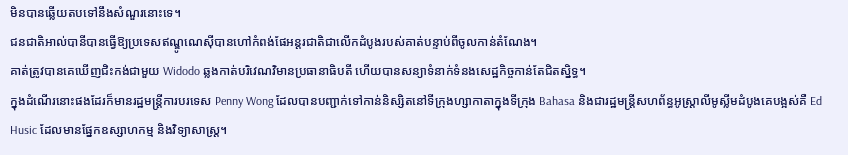មិនបានឆ្លើយតបទៅនឹងសំណួរនោះទេ។
ជនជាតិអាល់បានីបានធ្វើឱ្យប្រទេសឥណ្ឌូណេស៊ីបានហៅកំពង់ផែអន្តរជាតិជាលើកដំបូងរបស់គាត់បន្ទាប់ពីចូលកាន់តំណែង។
គាត់ត្រូវបានគេឃើញជិះកង់ជាមួយ Widodo ឆ្លងកាត់បរិវេណវិមានប្រធានាធិបតី ហើយបានសន្យាទំនាក់ទំនងសេដ្ឋកិច្ចកាន់តែជិតស្និទ្ធ។
ក្នុងដំណើរនោះផងដែរក៏មានរដ្ឋមន្ត្រីការបរទេស Penny Wong ដែលបានបញ្ជាក់ទៅកាន់និស្សិតនៅទីក្រុងហ្សាកាតាក្នុងទីក្រុង Bahasa និងជារដ្ឋមន្ត្រីសហព័ន្ធអូស្ត្រាលីមូស្លីមដំបូងគេបង្អស់គឺ Ed Husic ដែលមានផ្នែកឧស្សាហកម្ម និងវិទ្យាសាស្ត្រ។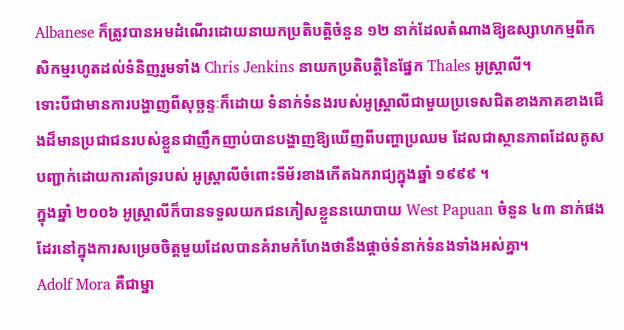Albanese ក៏ត្រូវបានអមដំណើរដោយនាយកប្រតិបត្តិចំនួន ១២ នាក់ដែលតំណាងឱ្យឧស្សាហកម្មពីកសិកម្មរហូតដល់ទំនិញរួមទាំង Chris Jenkins នាយកប្រតិបត្តិនៃផ្នែក Thales អូស្ត្រាលី។
ទោះបីជាមានការបង្ហាញពីសុច្ឆន្ទៈក៏ដោយ ទំនាក់ទំនងរបស់អូស្រ្តាលីជាមួយប្រទេសជិតខាងភាគខាងជើងដ៏មានប្រជាជនរបស់ខ្លួនជាញឹកញាប់បានបង្ហាញឱ្យឃើញពីបញ្ហាប្រឈម ដែលជាស្ថានភាពដែលគូសបញ្ជាក់ដោយការគាំទ្ររបស់ អូស្ត្រាលីចំពោះទីម័រខាងកើតឯករាជ្យក្នុងឆ្នាំ ១៩៩៩ ។
ក្នុងឆ្នាំ ២០០៦ អូស្ត្រាលីក៏បានទទួលយកជនភៀសខ្លួននយោបាយ West Papuan ចំនួន ៤៣ នាក់ផងដែរនៅក្នុងការសម្រេចចិត្តមួយដែលបានគំរាមកំហែងថានឹងផ្តាច់ទំនាក់ទំនងទាំងអស់គ្នា។
Adolf Mora គឺជាម្នា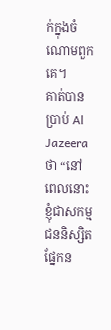ក់ក្នុងចំណោមពួកគេ។
គាត់បានប្រាប់ Al Jazeera ថា “នៅពេលនោះខ្ញុំជាសកម្មជននិស្សិតផ្នែកន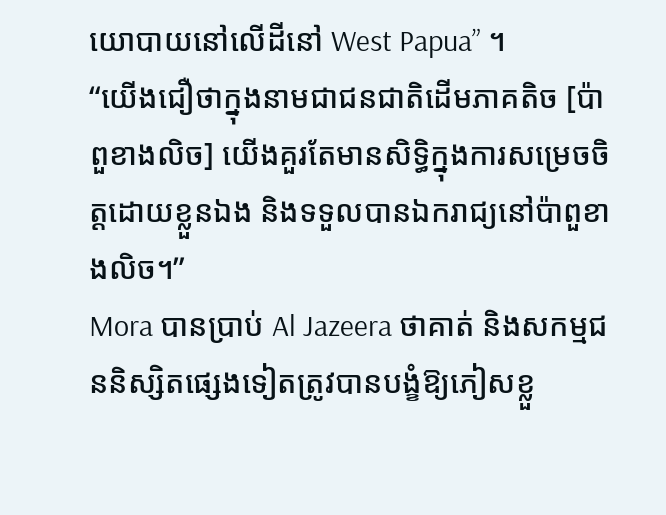យោបាយនៅលើដីនៅ West Papua” ។
“យើងជឿថាក្នុងនាមជាជនជាតិដើមភាគតិច [ប៉ាពួខាងលិច] យើងគួរតែមានសិទ្ធិក្នុងការសម្រេចចិត្តដោយខ្លួនឯង និងទទួលបានឯករាជ្យនៅប៉ាពួខាងលិច។”
Mora បានប្រាប់ Al Jazeera ថាគាត់ និងសកម្មជននិស្សិតផ្សេងទៀតត្រូវបានបង្ខំឱ្យភៀសខ្លួ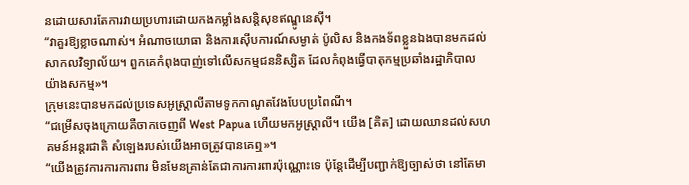នដោយសារតែការវាយប្រហារដោយកងកម្លាំងសន្តិសុខឥណ្ឌូនេស៊ី។
“វាគួរឱ្យខ្លាចណាស់។ អំណាចយោធា និងការស៊ើបការណ៍សម្ងាត់ ប៉ូលិស និងកងទ័ពខ្លួនឯងបានមកដល់សាកលវិទ្យាល័យ។ ពួកគេកំពុងបាញ់ទៅលើសកម្មជននិស្សិត ដែលកំពុងធ្វើបាតុកម្មប្រឆាំងរដ្ឋាភិបាលយ៉ាងសកម្ម»។
ក្រុមនេះបានមកដល់ប្រទេសអូស្ត្រាលីតាមទូកកាណូតវែងបែបប្រពៃណី។
“ជម្រើសចុងក្រោយគឺចាកចេញពី West Papua ហើយមកអូស្ត្រាលី។ យើង [គិត] ដោយឈានដល់សហគមន៍អន្តរជាតិ សំឡេងរបស់យើងអាចត្រូវបានគេឮ»។
“យើងត្រូវការការការពារ មិនមែនគ្រាន់តែជាការការពារប៉ុណ្ណោះទេ ប៉ុន្តែដើម្បីបញ្ជាក់ឱ្យច្បាស់ថា នៅតែមា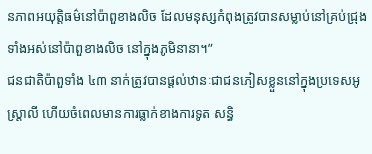នភាពអយុត្តិធម៌នៅប៉ាពួខាងលិច ដែលមនុស្សកំពុងត្រូវបានសម្លាប់នៅគ្រប់ជ្រុងទាំងអស់នៅប៉ាពួខាងលិច នៅក្នុងភូមិនានា។”
ជនជាតិប៉ាពួទាំង ៤៣ នាក់ត្រូវបានផ្តល់ឋានៈជាជនភៀសខ្លួននៅក្នុងប្រទេសអូស្ត្រាលី ហើយចំពេលមានការធ្លាក់ខាងការទូត សន្ធិ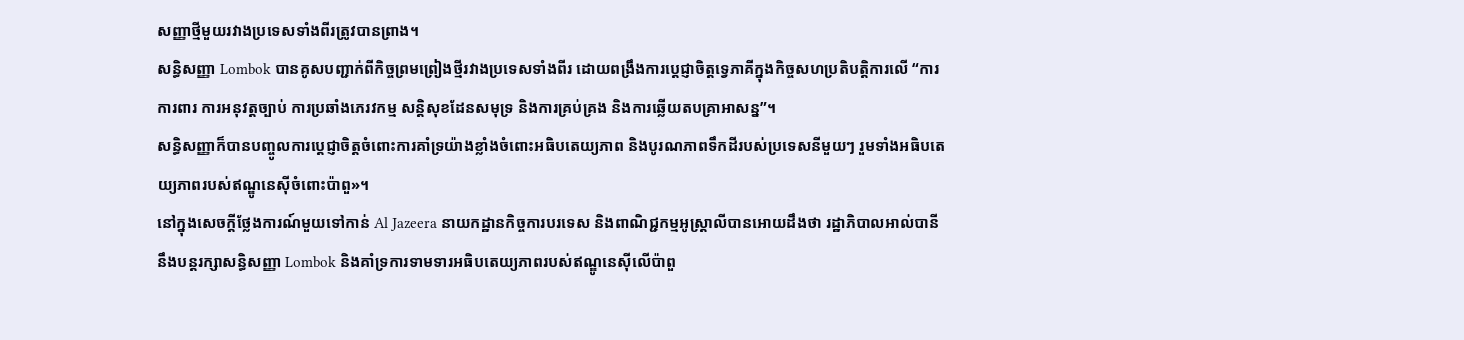សញ្ញាថ្មីមួយរវាងប្រទេសទាំងពីរត្រូវបានព្រាង។
សន្ធិសញ្ញា Lombok បានគូសបញ្ជាក់ពីកិច្ចព្រមព្រៀងថ្មីរវាងប្រទេសទាំងពីរ ដោយពង្រឹងការប្តេជ្ញាចិត្តទ្វេភាគីក្នុងកិច្ចសហប្រតិបត្តិការលើ “ការការពារ ការអនុវត្តច្បាប់ ការប្រឆាំងភេរវកម្ម សន្តិសុខដែនសមុទ្រ និងការគ្រប់គ្រង និងការឆ្លើយតបគ្រាអាសន្ន”។
សន្ធិសញ្ញាក៏បានបញ្ចូលការប្ដេជ្ញាចិត្តចំពោះការគាំទ្រយ៉ាងខ្លាំងចំពោះអធិបតេយ្យភាព និងបូរណភាពទឹកដីរបស់ប្រទេសនីមួយៗ រួមទាំងអធិបតេយ្យភាពរបស់ឥណ្ឌូនេស៊ីចំពោះប៉ាពួ»។
នៅក្នុងសេចក្តីថ្លែងការណ៍មួយទៅកាន់ Al Jazeera នាយកដ្ឋានកិច្ចការបរទេស និងពាណិជ្ជកម្មអូស្ត្រាលីបានអោយដឹងថា រដ្ឋាភិបាលអាល់បានីនឹងបន្តរក្សាសន្ធិសញ្ញា Lombok និងគាំទ្រការទាមទារអធិបតេយ្យភាពរបស់ឥណ្ឌូនេស៊ីលើប៉ាពួ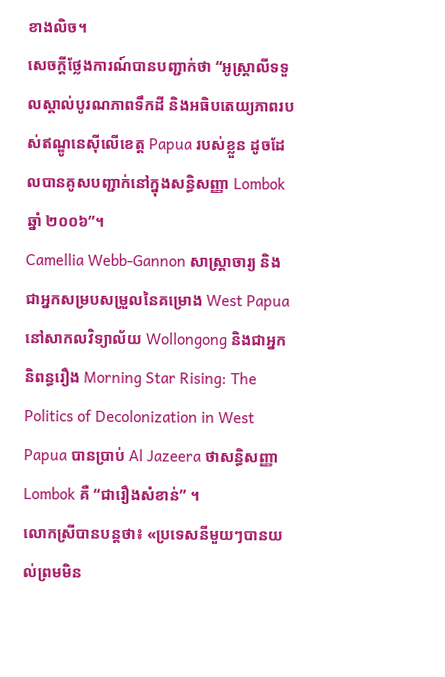ខាងលិច។
សេចក្តីថ្លែងការណ៍បានបញ្ជាក់ថា “អូស្ត្រាលីទទួលស្គាល់បូរណភាពទឹកដី និងអធិបតេយ្យភាពរបស់ឥណ្ឌូនេស៊ីលើខេត្ត Papua របស់ខ្លួន ដូចដែលបានគូសបញ្ជាក់នៅក្នុងសន្ធិសញ្ញា Lombok ឆ្នាំ ២០០៦”។
Camellia Webb-Gannon សាស្ត្រាចារ្យ និងជាអ្នកសម្របសម្រួលនៃគម្រោង West Papua នៅសាកលវិទ្យាល័យ Wollongong និងជាអ្នកនិពន្ធរឿង Morning Star Rising: The Politics of Decolonization in West Papua បានប្រាប់ Al Jazeera ថាសន្ធិសញ្ញា Lombok គឺ “ជារឿងសំខាន់” ។
លោកស្រីបានបន្តថា៖ «ប្រទេសនីមួយៗបានយល់ព្រមមិន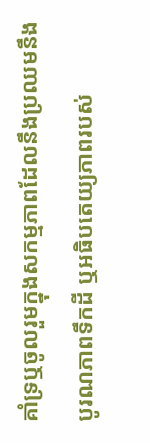គាំទ្រឬចូលរួមក្នុងសកម្មភាពដែលនឹងប្រឈមនឹងបូរណភាពទឹកដី ឬអធិបតេយ្យភាពរបស់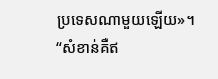ប្រទេសណាមួយឡើយ»។
“សំខាន់គឺឥ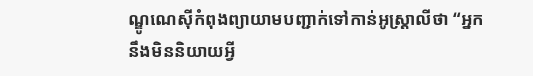ណ្ឌូណេស៊ីកំពុងព្យាយាមបញ្ជាក់ទៅកាន់អូស្ត្រាលីថា “អ្នកនឹងមិននិយាយអ្វី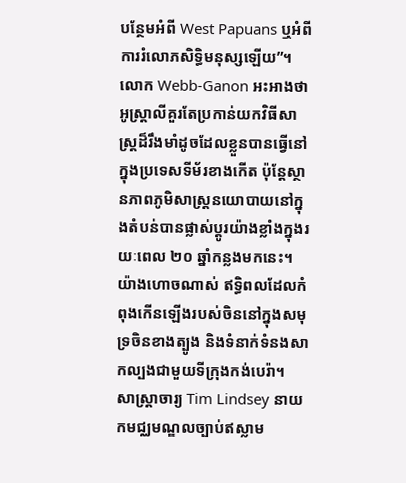បន្ថែមអំពី West Papuans ឬអំពីការរំលោភសិទ្ធិមនុស្សឡើយ”។
លោក Webb-Ganon អះអាងថា អូស្ត្រាលីគួរតែប្រកាន់យកវិធីសាស្រ្តដ៏រឹងមាំដូចដែលខ្លួនបានធ្វើនៅក្នុងប្រទេសទីម័រខាងកើត ប៉ុន្តែស្ថានភាពភូមិសាស្ត្រនយោបាយនៅក្នុងតំបន់បានផ្លាស់ប្តូរយ៉ាងខ្លាំងក្នុងរយៈពេល ២០ ឆ្នាំកន្លងមកនេះ។
យ៉ាងហោចណាស់ ឥទ្ធិពលដែលកំពុងកើនឡើងរបស់ចិននៅក្នុងសមុទ្រចិនខាងត្បូង និងទំនាក់ទំនងសាកល្បងជាមួយទីក្រុងកង់បេរ៉ា។
សាស្ត្រាចារ្យ Tim Lindsey នាយកមជ្ឈមណ្ឌលច្បាប់ឥស្លាម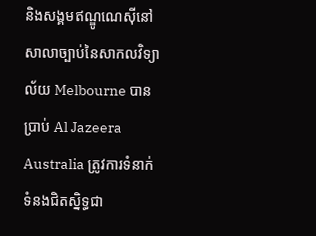និងសង្គមឥណ្ឌូណេស៊ីនៅសាលាច្បាប់នៃសាកលវិទ្យាល័យ Melbourne បានប្រាប់ Al Jazeera Australia ត្រូវការទំនាក់ទំនងជិតស្និទ្ធជា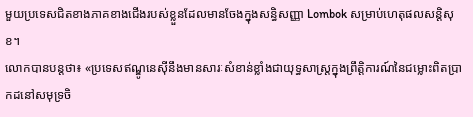មួយប្រទេសជិតខាងភាគខាងជើងរបស់ខ្លួនដែលមានចែងក្នុងសន្ធិសញ្ញា Lombok សម្រាប់ហេតុផលសន្តិសុខ។
លោកបានបន្តថា៖ «ប្រទេសឥណ្ឌូនេស៊ីនឹងមានសារៈសំខាន់ខ្លាំងជាយុទ្ធសាស្ត្រក្នុងព្រឹត្តិការណ៍នៃជម្លោះពិតប្រាកដនៅសមុទ្រចិ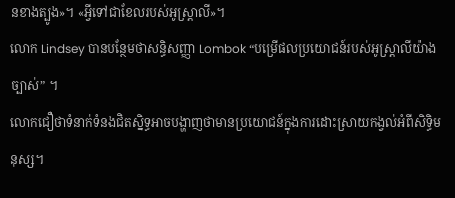នខាងត្បូង»។ «អ្វីទៅជាខែលរបស់អូស្ត្រាលី»។
លោក Lindsey បានបន្ថែមថាសន្ធិសញ្ញា Lombok “បម្រើផលប្រយោជន៍របស់អូស្ត្រាលីយ៉ាងច្បាស់” ។
លោកជឿថាទំនាក់ទំនងជិតស្និទ្ធអាចបង្ហាញថាមានប្រយោជន៍ក្នុងការដោះស្រាយកង្វល់អំពីសិទ្ធិមនុស្ស។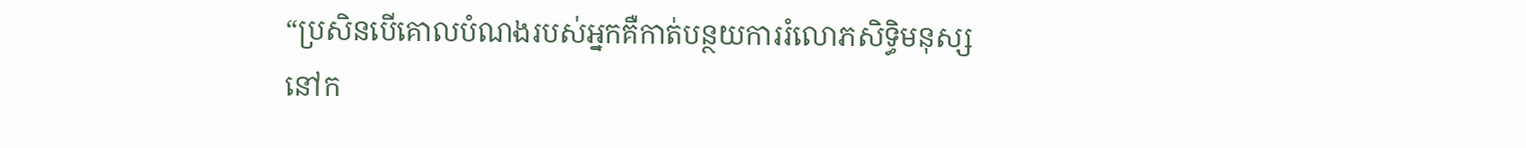“ប្រសិនបើគោលបំណងរបស់អ្នកគឺកាត់បន្ថយការរំលោភសិទ្ធិមនុស្សនៅក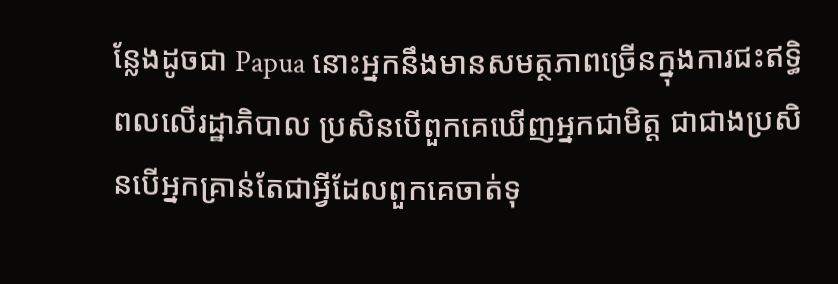ន្លែងដូចជា Papua នោះអ្នកនឹងមានសមត្ថភាពច្រើនក្នុងការជះឥទ្ធិពលលើរដ្ឋាភិបាល ប្រសិនបើពួកគេឃើញអ្នកជាមិត្ត ជាជាងប្រសិនបើអ្នកគ្រាន់តែជាអ្វីដែលពួកគេចាត់ទុ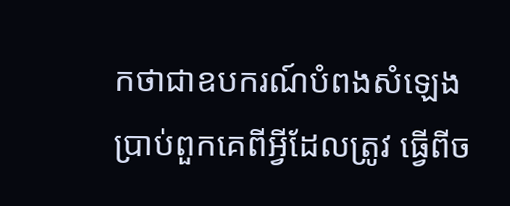កថាជាឧបករណ៍បំពងសំឡេងប្រាប់ពួកគេពីអ្វីដែលត្រូវ ធ្វើពីច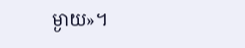ម្ងាយ»។